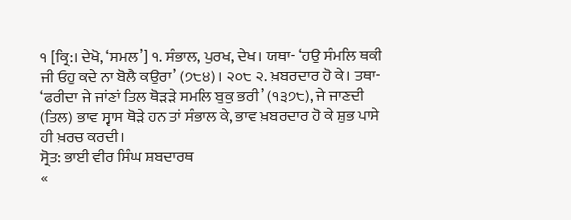੧ [ਕ੍ਰਿ:। ਦੇਖੋ, ‘ਸਮਲ’] ੧. ਸੰਭਾਲ, ਪੁਰਖ, ਦੇਖ। ਯਥਾ- ‘ਹਉ ਸੰਮਲਿ ਥਕੀ ਜੀ ਓਹੁ ਕਦੇ ਨਾ ਬੋਲੈ ਕਉਰਾ’ (੭੮੪)। ੨੦੮ ੨. ਖ਼ਬਰਦਾਰ ਹੋ ਕੇ। ਤਥਾ- ‘ਫਰੀਦਾ ਜੇ ਜਾਂਣਾਂ ਤਿਲ ਥੋੜੜੇ ਸਮਲਿ ਬੁਕੁ ਭਰੀ’ (੧੩੭੮), ਜੇ ਜਾਣਦੀ (ਤਿਲ) ਭਾਵ ਸ੍ਵਾਸ ਥੋੜੇ ਹਨ ਤਾਂ ਸੰਭਾਲ ਕੇ, ਭਾਵ ਖ਼ਬਰਦਾਰ ਹੋ ਕੇ ਸ਼ੁਭ ਪਾਸੇ ਹੀ ਖ਼ਰਚ ਕਰਦੀ।
ਸ੍ਰੋਤ: ਭਾਈ ਵੀਰ ਸਿੰਘ ਸ਼ਬਦਾਰਥ
«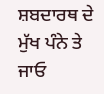ਸ਼ਬਦਾਰਥ ਦੇ ਮੁੱਖ ਪੰਨੇ ਤੇ ਜਾਓ